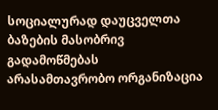სოციალურად დაუცველთა ბაზების მასობრივ გადამოწმებას არასამთავრობო ორგანიზაცია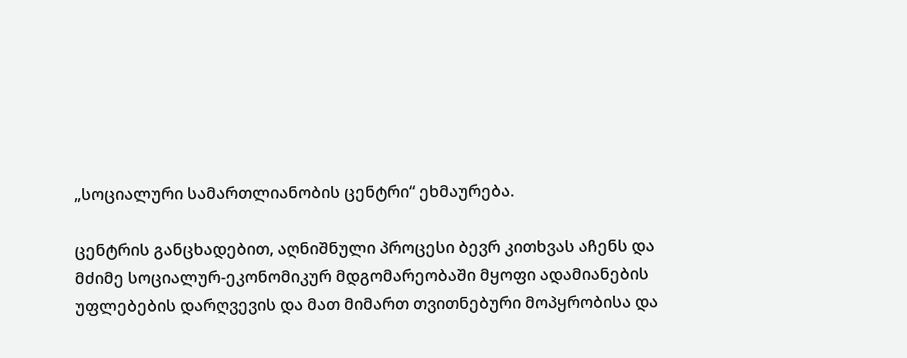„სოციალური სამართლიანობის ცენტრი“ ეხმაურება.

ცენტრის განცხადებით, აღნიშნული პროცესი ბევრ კითხვას აჩენს და მძიმე სოციალურ-ეკონომიკურ მდგომარეობაში მყოფი ადამიანების უფლებების დარღვევის და მათ მიმართ თვითნებური მოპყრობისა და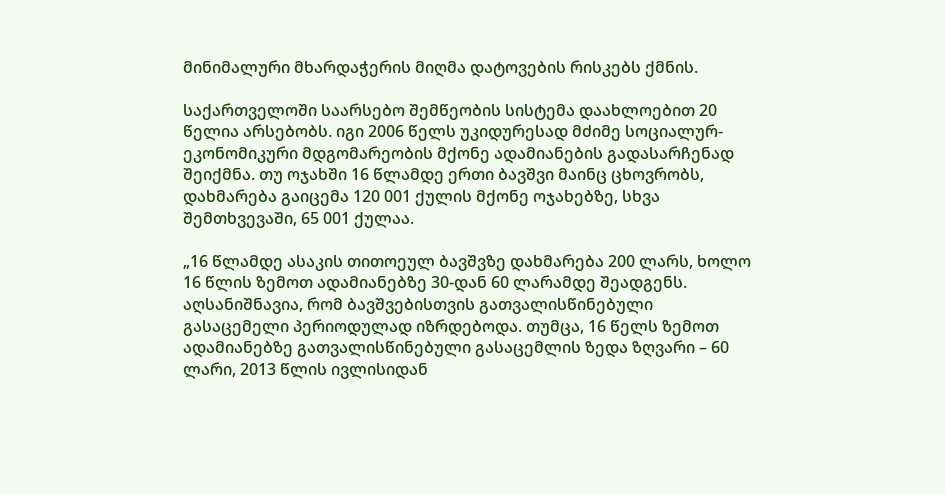მინიმალური მხარდაჭერის მიღმა დატოვების რისკებს ქმნის.

საქართველოში საარსებო შემწეობის სისტემა დაახლოებით 20 წელია არსებობს. იგი 2006 წელს უკიდურესად მძიმე სოციალურ-ეკონომიკური მდგომარეობის მქონე ადამიანების გადასარჩენად შეიქმნა. თუ ოჯახში 16 წლამდე ერთი ბავშვი მაინც ცხოვრობს, დახმარება გაიცემა 120 001 ქულის მქონე ოჯახებზე, სხვა შემთხვევაში, 65 001 ქულაა.

„16 წლამდე ასაკის თითოეულ ბავშვზე დახმარება 200 ლარს, ხოლო 16 წლის ზემოთ ადამიანებზე 30-დან 60 ლარამდე შეადგენს. აღსანიშნავია, რომ ბავშვებისთვის გათვალისწინებული გასაცემელი პერიოდულად იზრდებოდა. თუმცა, 16 წელს ზემოთ ადამიანებზე გათვალისწინებული გასაცემლის ზედა ზღვარი – 60 ლარი, 2013 წლის ივლისიდან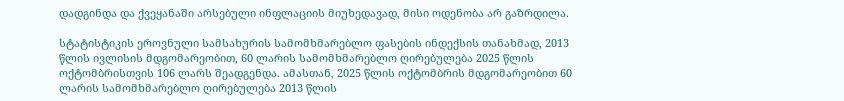დადგინდა და ქვეყანაში არსებული ინფლაციის მიუხედავად, მისი ოდენობა არ გაზრდილა.

სტატისტიკის ეროვნული სამსახურის სამომხმარებლო ფასების ინდექსის თანახმად, 2013 წლის ივლისის მდგომარეობით, 60 ლარის სამომხმარებლო ღირებულება 2025 წლის ოქტომბრისთვის 106 ლარს შეადგენდა. ამასთან, 2025 წლის ოქტომბრის მდგომარეობით 60 ლარის სამომხმარებლო ღირებულება 2013 წლის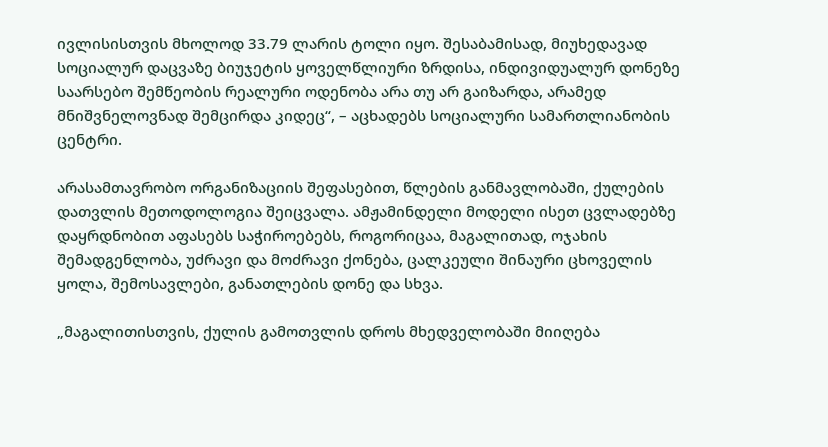ივლისისთვის მხოლოდ 33.79 ლარის ტოლი იყო. შესაბამისად, მიუხედავად სოციალურ დაცვაზე ბიუჯეტის ყოველწლიური ზრდისა, ინდივიდუალურ დონეზე საარსებო შემწეობის რეალური ოდენობა არა თუ არ გაიზარდა, არამედ მნიშვნელოვნად შემცირდა კიდეც“, – აცხადებს სოციალური სამართლიანობის ცენტრი.

არასამთავრობო ორგანიზაციის შეფასებით, წლების განმავლობაში, ქულების დათვლის მეთოდოლოგია შეიცვალა. ამჟამინდელი მოდელი ისეთ ცვლადებზე დაყრდნობით აფასებს საჭიროებებს, როგორიცაა, მაგალითად, ოჯახის შემადგენლობა, უძრავი და მოძრავი ქონება, ცალკეული შინაური ცხოველის ყოლა, შემოსავლები, განათლების დონე და სხვა.

„მაგალითისთვის, ქულის გამოთვლის დროს მხედველობაში მიიღება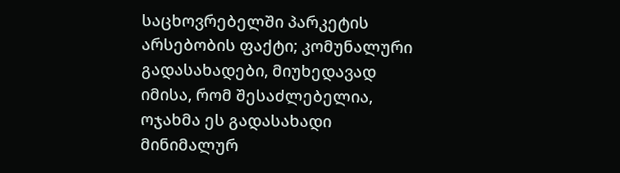საცხოვრებელში პარკეტის არსებობის ფაქტი; კომუნალური გადასახადები, მიუხედავად იმისა, რომ შესაძლებელია, ოჯახმა ეს გადასახადი მინიმალურ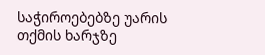საჭიროებებზე უარის თქმის ხარჯზე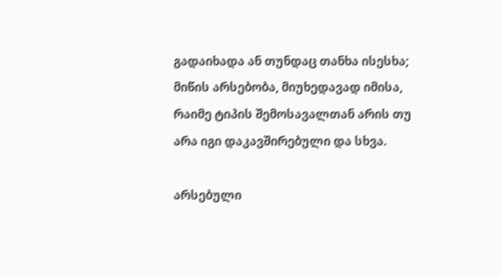გადაიხადა ან თუნდაც თანხა ისესხა; მიწის არსებობა, მიუხედავად იმისა, რაიმე ტიპის შემოსავალთან არის თუ არა იგი დაკავშირებული და სხვა.

არსებული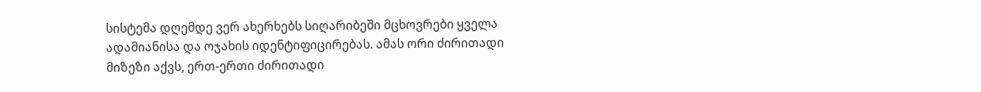სისტემა დღემდე ვერ ახერხებს სიღარიბეში მცხოვრები ყველა ადამიანისა და ოჯახის იდენტიფიცირებას. ამას ორი ძირითადი მიზეზი აქვს, ერთ-ერთი ძირითადი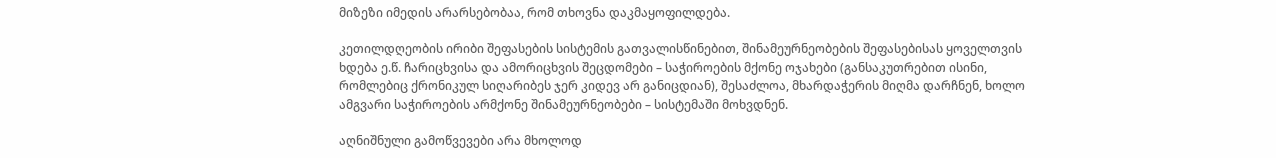მიზეზი იმედის არარსებობაა, რომ თხოვნა დაკმაყოფილდება.

კეთილდღეობის ირიბი შეფასების სისტემის გათვალისწინებით, შინამეურნეობების შეფასებისას ყოველთვის ხდება ე.წ. ჩარიცხვისა და ამორიცხვის შეცდომები – საჭიროების მქონე ოჯახები (განსაკუთრებით ისინი, რომლებიც ქრონიკულ სიღარიბეს ჯერ კიდევ არ განიცდიან), შესაძლოა, მხარდაჭერის მიღმა დარჩნენ, ხოლო ამგვარი საჭიროების არმქონე შინამეურნეობები – სისტემაში მოხვდნენ.

აღნიშნული გამოწვევები არა მხოლოდ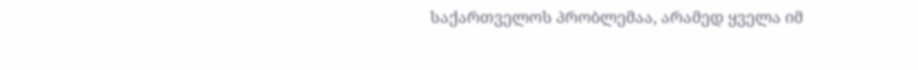საქართველოს პრობლემაა, არამედ ყველა იმ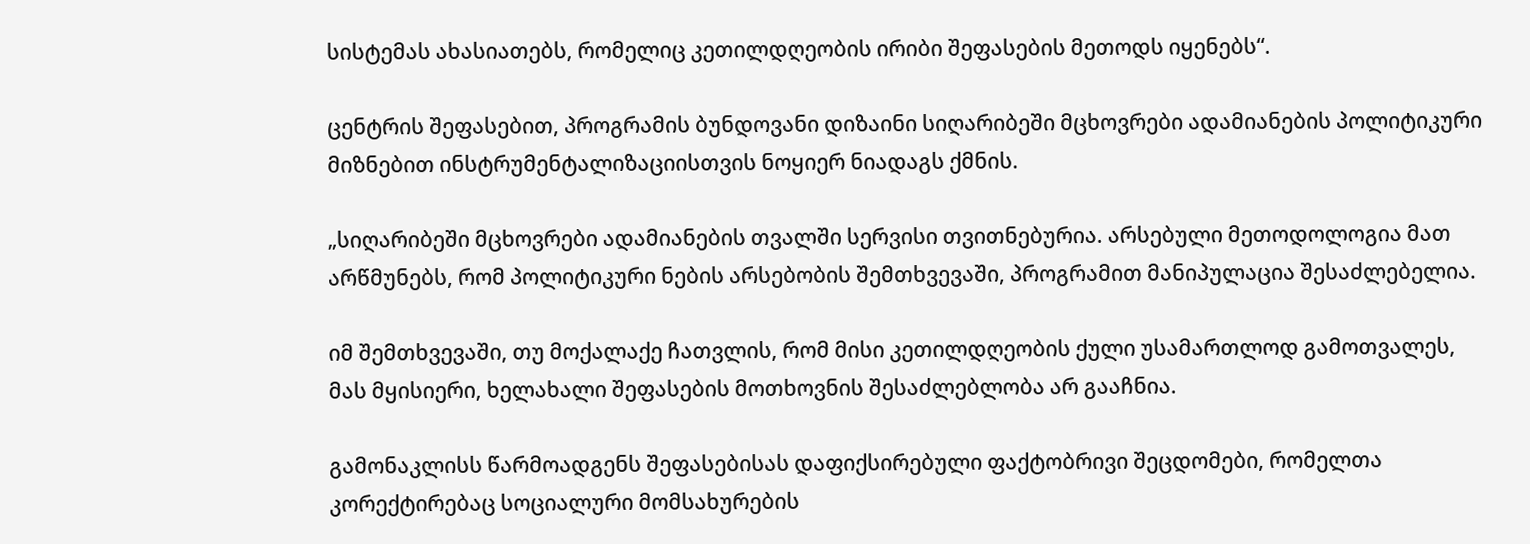სისტემას ახასიათებს, რომელიც კეთილდღეობის ირიბი შეფასების მეთოდს იყენებს“.

ცენტრის შეფასებით, პროგრამის ბუნდოვანი დიზაინი სიღარიბეში მცხოვრები ადამიანების პოლიტიკური მიზნებით ინსტრუმენტალიზაციისთვის ნოყიერ ნიადაგს ქმნის.

„სიღარიბეში მცხოვრები ადამიანების თვალში სერვისი თვითნებურია. არსებული მეთოდოლოგია მათ არწმუნებს, რომ პოლიტიკური ნების არსებობის შემთხვევაში, პროგრამით მანიპულაცია შესაძლებელია.

იმ შემთხვევაში, თუ მოქალაქე ჩათვლის, რომ მისი კეთილდღეობის ქული უსამართლოდ გამოთვალეს, მას მყისიერი, ხელახალი შეფასების მოთხოვნის შესაძლებლობა არ გააჩნია.

გამონაკლისს წარმოადგენს შეფასებისას დაფიქსირებული ფაქტობრივი შეცდომები, რომელთა კორექტირებაც სოციალური მომსახურების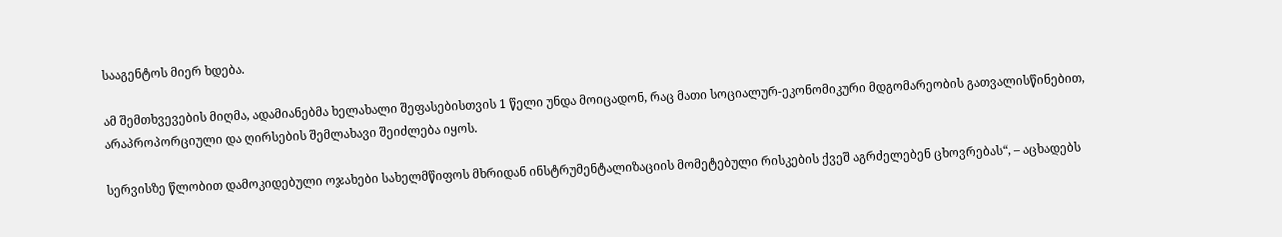სააგენტოს მიერ ხდება.

ამ შემთხვევების მიღმა, ადამიანებმა ხელახალი შეფასებისთვის 1 წელი უნდა მოიცადონ, რაც მათი სოციალურ-ეკონომიკური მდგომარეობის გათვალისწინებით, არაპროპორციული და ღირსების შემლახავი შეიძლება იყოს.

სერვისზე წლობით დამოკიდებული ოჯახები სახელმწიფოს მხრიდან ინსტრუმენტალიზაციის მომეტებული რისკების ქვეშ აგრძელებენ ცხოვრებას“, – აცხადებს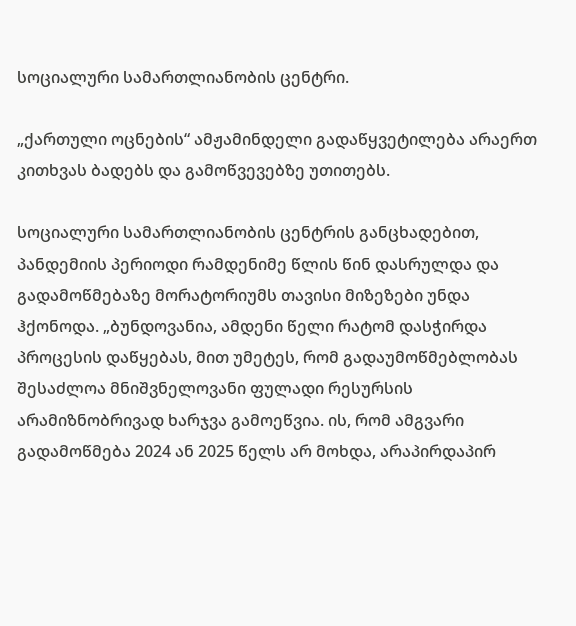სოციალური სამართლიანობის ცენტრი.

„ქართული ოცნების“ ამჟამინდელი გადაწყვეტილება არაერთ კითხვას ბადებს და გამოწვევებზე უთითებს.

სოციალური სამართლიანობის ცენტრის განცხადებით, პანდემიის პერიოდი რამდენიმე წლის წინ დასრულდა და გადამოწმებაზე მორატორიუმს თავისი მიზეზები უნდა ჰქონოდა. „ბუნდოვანია, ამდენი წელი რატომ დასჭირდა პროცესის დაწყებას, მით უმეტეს, რომ გადაუმოწმებლობას შესაძლოა მნიშვნელოვანი ფულადი რესურსის არამიზნობრივად ხარჯვა გამოეწვია. ის, რომ ამგვარი გადამოწმება 2024 ან 2025 წელს არ მოხდა, არაპირდაპირ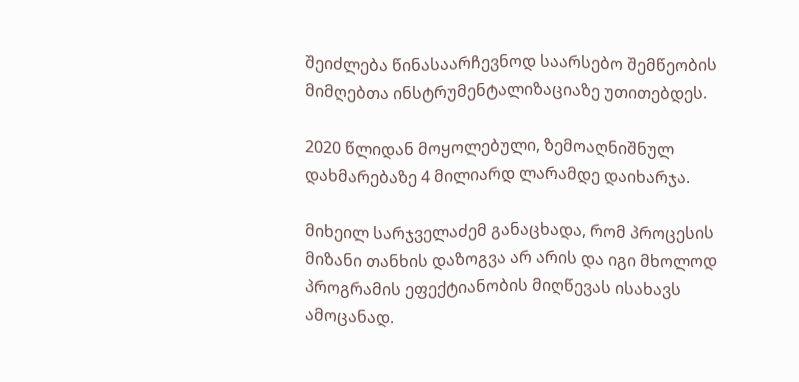შეიძლება წინასაარჩევნოდ საარსებო შემწეობის მიმღებთა ინსტრუმენტალიზაციაზე უთითებდეს.

2020 წლიდან მოყოლებული, ზემოაღნიშნულ დახმარებაზე 4 მილიარდ ლარამდე დაიხარჯა.

მიხეილ სარჯველაძემ განაცხადა, რომ პროცესის მიზანი თანხის დაზოგვა არ არის და იგი მხოლოდ პროგრამის ეფექტიანობის მიღწევას ისახავს ამოცანად.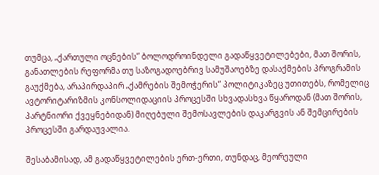თუმცა, „ქართული ოცნების“ ბოლოდროინდელი გადაწყვეტილებები, მათ შორის, განათლების რეფორმა თუ საზოგადოებრივ სამუშაოებზე დასაქმების პროგრამის გაუქმება, არაპირდაპირ „ქამრების შემოჭერის“ პოლიტიკაზეც უთითებს, რომელიც ავტორიტარიზმის კონსოლიდაციის პროცესში სხვადასხვა წყაროდან (მათ შორის, პარტნიორი ქვეყნებიდან) მიღებული შემოსავლების დაკარგვის ან შემცირების პროცესში გარდაუვალია.

შესაბამისად, ამ გადაწყვეტილების ერთ-ერთი, თუნდაც, მეორეული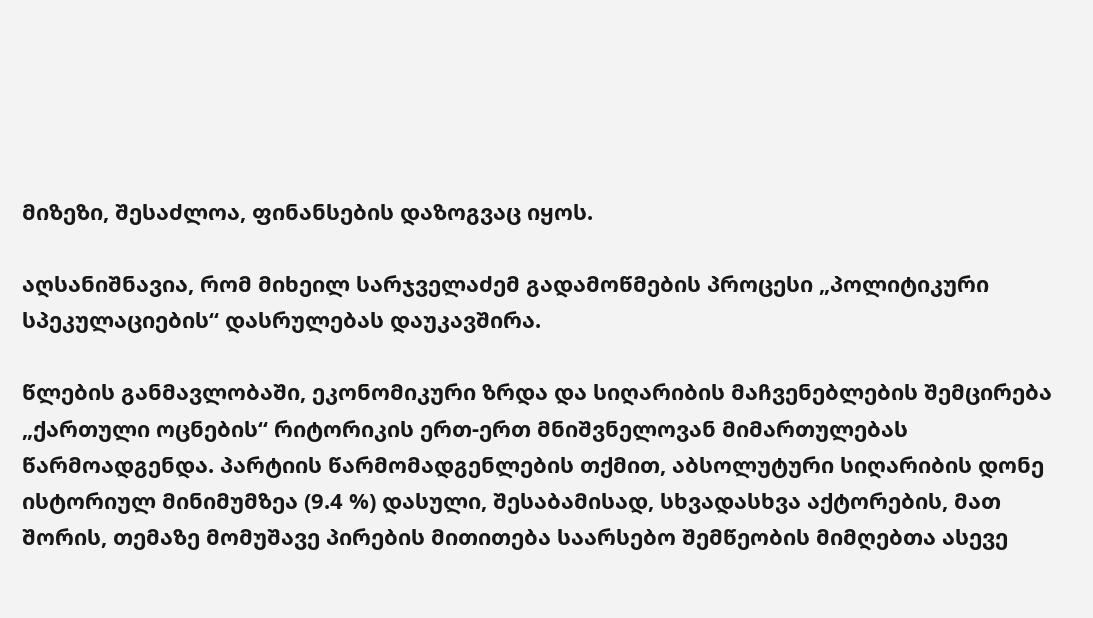მიზეზი, შესაძლოა, ფინანსების დაზოგვაც იყოს.

აღსანიშნავია, რომ მიხეილ სარჯველაძემ გადამოწმების პროცესი „პოლიტიკური სპეკულაციების“ დასრულებას დაუკავშირა.

წლების განმავლობაში, ეკონომიკური ზრდა და სიღარიბის მაჩვენებლების შემცირება „ქართული ოცნების“ რიტორიკის ერთ-ერთ მნიშვნელოვან მიმართულებას წარმოადგენდა. პარტიის წარმომადგენლების თქმით, აბსოლუტური სიღარიბის დონე ისტორიულ მინიმუმზეა (9.4 %) დასული, შესაბამისად, სხვადასხვა აქტორების, მათ შორის, თემაზე მომუშავე პირების მითითება საარსებო შემწეობის მიმღებთა ასევე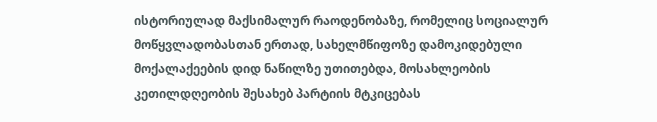ისტორიულად მაქსიმალურ რაოდენობაზე, რომელიც სოციალურ მოწყვლადობასთან ერთად, სახელმწიფოზე დამოკიდებული მოქალაქეების დიდ ნაწილზე უთითებდა, მოსახლეობის კეთილდღეობის შესახებ პარტიის მტკიცებას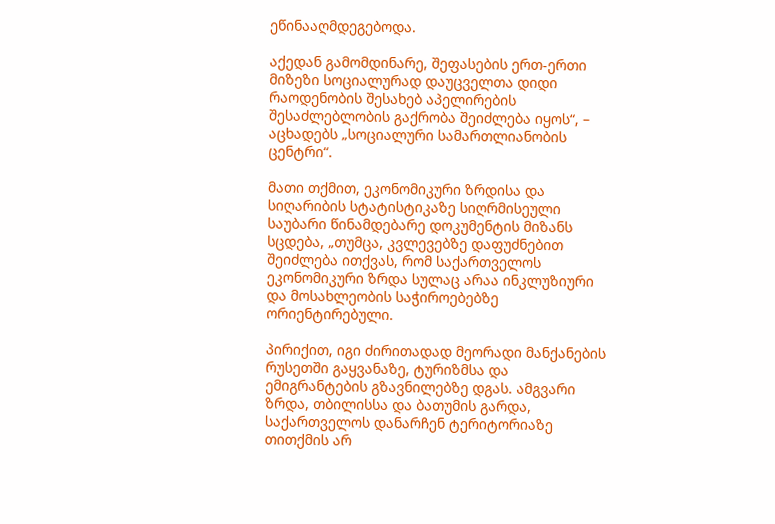ეწინააღმდეგებოდა.

აქედან გამომდინარე, შეფასების ერთ-ერთი მიზეზი სოციალურად დაუცველთა დიდი რაოდენობის შესახებ აპელირების შესაძლებლობის გაქრობა შეიძლება იყოს“, – აცხადებს „სოციალური სამართლიანობის ცენტრი“.

მათი თქმით, ეკონომიკური ზრდისა და სიღარიბის სტატისტიკაზე სიღრმისეული საუბარი წინამდებარე დოკუმენტის მიზანს სცდება, „თუმცა, კვლევებზე დაფუძნებით შეიძლება ითქვას, რომ საქართველოს ეკონომიკური ზრდა სულაც არაა ინკლუზიური და მოსახლეობის საჭიროებებზე ორიენტირებული.

პირიქით, იგი ძირითადად მეორადი მანქანების რუსეთში გაყვანაზე, ტურიზმსა და ემიგრანტების გზავნილებზე დგას. ამგვარი ზრდა, თბილისსა და ბათუმის გარდა, საქართველოს დანარჩენ ტერიტორიაზე თითქმის არ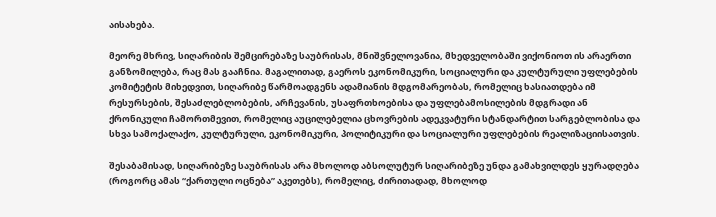აისახება.

მეორე მხრივ, სიღარიბის შემცირებაზე საუბრისას, მნიშვნელოვანია, მხედველობაში ვიქონიოთ ის არაერთი განზომილება, რაც მას გააჩნია. მაგალითად, გაეროს ეკონომიკური, სოციალური და კულტურული უფლებების კომიტეტის მიხედვით, სიღარიბე წარმოადგენს ადამიანის მდგომარეობას, რომელიც ხასიათდება იმ რესურსების, შესაძლებლობების, არჩევანის, უსაფრთხოებისა და უფლებამოსილების მდგრადი ან ქრონიკული ჩამორთმევით, რომელიც აუცილებელია ცხოვრების ადეკვატური სტანდარტით სარგებლობისა და სხვა სამოქალაქო, კულტურული, ეკონომიკური, პოლიტიკური და სოციალური უფლებების რეალიზაციისათვის.

შესაბამისად, სიღარიბეზე საუბრისას არა მხოლოდ აბსოლუტურ სიღარიბეზე უნდა გამახვილდეს ყურადღება (როგორც ამას “ქართული ოცნება” აკეთებს), რომელიც, ძირითადად, მხოლოდ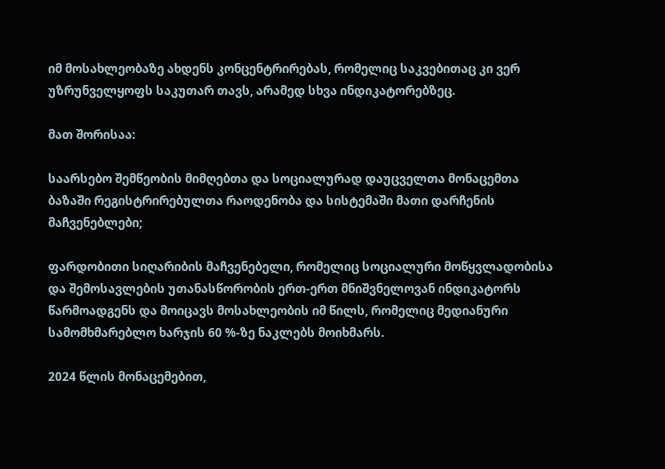იმ მოსახლეობაზე ახდენს კონცენტრირებას, რომელიც საკვებითაც კი ვერ უზრუნველყოფს საკუთარ თავს, არამედ სხვა ინდიკატორებზეც.

მათ შორისაა:

საარსებო შემწეობის მიმღებთა და სოციალურად დაუცველთა მონაცემთა ბაზაში რეგისტრირებულთა რაოდენობა და სისტემაში მათი დარჩენის მაჩვენებლები;

ფარდობითი სიღარიბის მაჩვენებელი, რომელიც სოციალური მოწყვლადობისა და შემოსავლების უთანასწორობის ერთ-ერთ მნიშვნელოვან ინდიკატორს წარმოადგენს და მოიცავს მოსახლეობის იმ წილს, რომელიც მედიანური სამომხმარებლო ხარჯის 60 %-ზე ნაკლებს მოიხმარს.

2024 წლის მონაცემებით,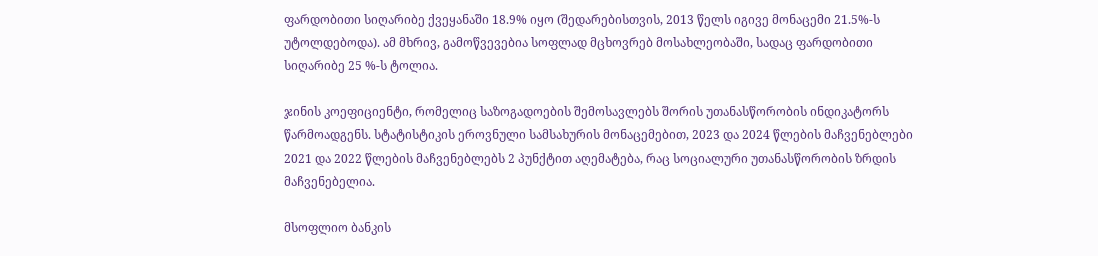ფარდობითი სიღარიბე ქვეყანაში 18.9% იყო (შედარებისთვის, 2013 წელს იგივე მონაცემი 21.5%-ს უტოლდებოდა). ამ მხრივ, გამოწვევებია სოფლად მცხოვრებ მოსახლეობაში, სადაც ფარდობითი სიღარიბე 25 %-ს ტოლია.

ჯინის კოეფიციენტი, რომელიც საზოგადოების შემოსავლებს შორის უთანასწორობის ინდიკატორს წარმოადგენს. სტატისტიკის ეროვნული სამსახურის მონაცემებით, 2023 და 2024 წლების მაჩვენებლები 2021 და 2022 წლების მაჩვენებლებს 2 პუნქტით აღემატება, რაც სოციალური უთანასწორობის ზრდის მაჩვენებელია.

მსოფლიო ბანკის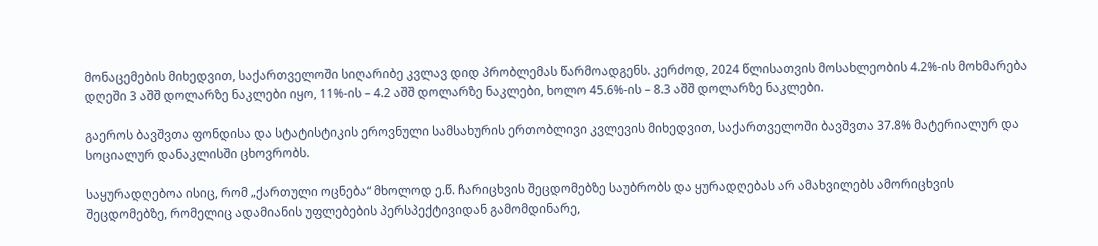მონაცემების მიხედვით, საქართველოში სიღარიბე კვლავ დიდ პრობლემას წარმოადგენს. კერძოდ, 2024 წლისათვის მოსახლეობის 4.2%-ის მოხმარება დღეში 3 აშშ დოლარზე ნაკლები იყო, 11%-ის – 4.2 აშშ დოლარზე ნაკლები, ხოლო 45.6%-ის – 8.3 აშშ დოლარზე ნაკლები.

გაეროს ბავშვთა ფონდისა და სტატისტიკის ეროვნული სამსახურის ერთობლივი კვლევის მიხედვით, საქართველოში ბავშვთა 37.8% მატერიალურ და სოციალურ დანაკლისში ცხოვრობს.

საყურადღებოა ისიც, რომ „ქართული ოცნება“ მხოლოდ ე.წ. ჩარიცხვის შეცდომებზე საუბრობს და ყურადღებას არ ამახვილებს ამორიცხვის შეცდომებზე, რომელიც ადამიანის უფლებების პერსპექტივიდან გამომდინარე,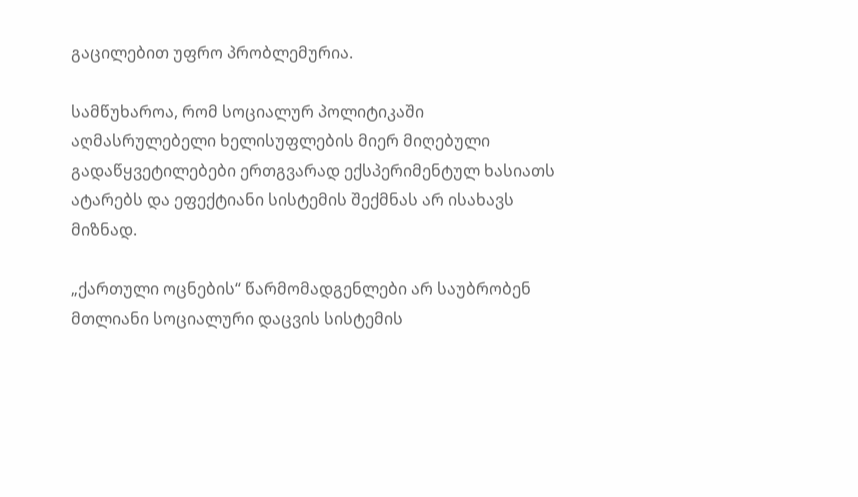გაცილებით უფრო პრობლემურია.

სამწუხაროა, რომ სოციალურ პოლიტიკაში აღმასრულებელი ხელისუფლების მიერ მიღებული გადაწყვეტილებები ერთგვარად ექსპერიმენტულ ხასიათს ატარებს და ეფექტიანი სისტემის შექმნას არ ისახავს მიზნად.

„ქართული ოცნების“ წარმომადგენლები არ საუბრობენ მთლიანი სოციალური დაცვის სისტემის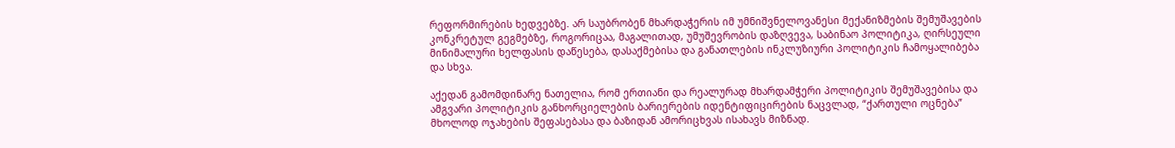რეფორმირების ხედვებზე. არ საუბრობენ მხარდაჭერის იმ უმნიშვნელოვანესი მექანიზმების შემუშავების კონკრეტულ გეგმებზე, როგორიცაა, მაგალითად, უმუშევრობის დაზღვევა, საბინაო პოლიტიკა, ღირსეული მინიმალური ხელფასის დაწესება, დასაქმებისა და განათლების ინკლუზიური პოლიტიკის ჩამოყალიბება და სხვა.

აქედან გამომდინარე ნათელია, რომ ერთიანი და რეალურად მხარდამჭერი პოლიტიკის შემუშავებისა და ამგვარი პოლიტიკის განხორციელების ბარიერების იდენტიფიცირების ნაცვლად, “ქართული ოცნება” მხოლოდ ოჯახების შეფასებასა და ბაზიდან ამორიცხვას ისახავს მიზნად.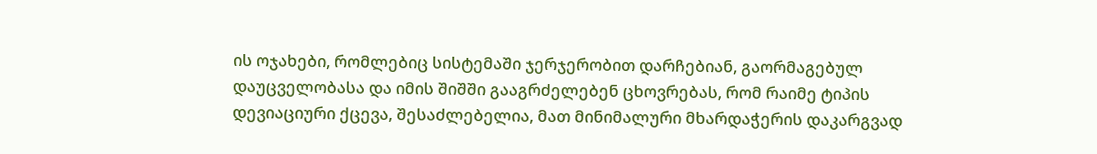ის ოჯახები, რომლებიც სისტემაში ჯერჯერობით დარჩებიან, გაორმაგებულ დაუცველობასა და იმის შიშში გააგრძელებენ ცხოვრებას, რომ რაიმე ტიპის დევიაციური ქცევა, შესაძლებელია, მათ მინიმალური მხარდაჭერის დაკარგვად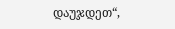დაუჯდეთ“,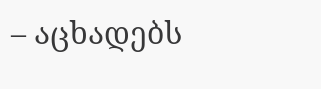– აცხადებს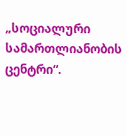„სოციალური სამართლიანობის ცენტრი“.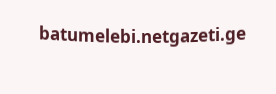batumelebi.netgazeti.ge